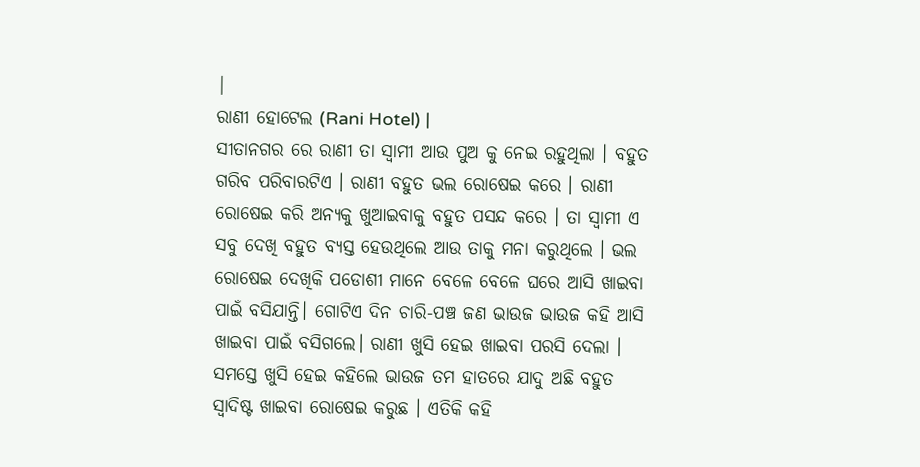|
ରାଣୀ ହୋଟେଲ (Rani Hotel) |
ସୀତାନଗର ରେ ରାଣୀ ତା ସ୍ୱାମୀ ଆଉ ପୁଅ କୁ ନେଇ ରହୁଥିଲା । ବହୁତ ଗରିବ ପରିବାରଟିଏ । ରାଣୀ ବହୁତ ଭଲ ରୋଷେଇ କରେ । ରାଣୀ ରୋଷେଇ କରି ଅନ୍ୟକୁ ଖୁଆଇବାକୁ ବହୁତ ପସନ୍ଦ କରେ । ତା ସ୍ୱାମୀ ଏ ସବୁ ଦେଖି ବହୁତ ବ୍ୟସ୍ତ ହେଉଥିଲେ ଆଉ ତାକୁ ମନା କରୁଥିଲେ । ଭଲ ରୋଷେଇ ଦେଖିକି ପଡୋଶୀ ମାନେ ବେଳେ ବେଳେ ଘରେ ଆସି ଖାଇବା ପାଇଁ ବସିଯାନ୍ତି। ଗୋଟିଏ ଦିନ ଚାରି-ପଞ୍ଚ ଜଣ ଭାଉଜ ଭାଉଜ କହି ଆସି ଖାଇବା ପାଇଁ ବସିଗଲେ। ରାଣୀ ଖୁସି ହେଇ ଖାଇବା ପରସି ଦେଲା । ସମସ୍ତେ ଖୁସି ହେଇ କହିଲେ ଭାଉଜ ତମ ହାତରେ ଯାଦୁ ଅଛି ବହୁତ ସ୍ୱାଦିଷ୍ଟ ଖାଇବା ରୋଷେଇ କରୁଛ । ଏତିକି କହି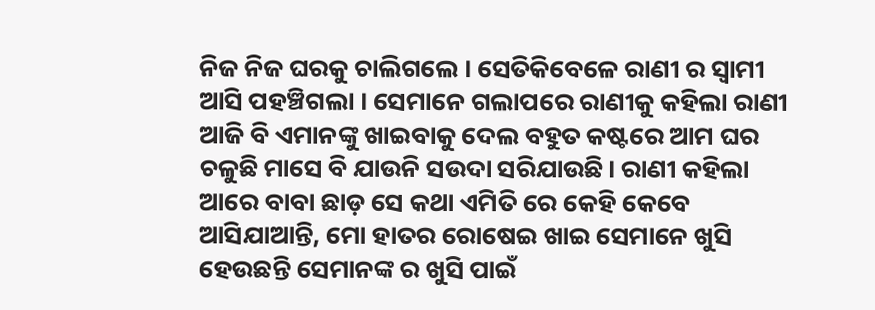ନିଜ ନିଜ ଘରକୁ ଚାଲିଗଲେ । ସେତିକିବେଳେ ରାଣୀ ର ସ୍ୱାମୀ ଆସି ପହଞ୍ଚିଗଲା । ସେମାନେ ଗଲାପରେ ରାଣୀକୁ କହିଲା ରାଣୀ ଆଜି ବି ଏମାନଙ୍କୁ ଖାଇବାକୁ ଦେଲ ବହୁତ କଷ୍ଟରେ ଆମ ଘର ଚଳୁଛି ମାସେ ବି ଯାଉନି ସଉଦା ସରିଯାଉଛି। ରାଣୀ କହିଲା ଆରେ ବାବା ଛାଡ଼ ସେ କଥା ଏମିତି ରେ କେହି କେବେ ଆସିଯାଆନ୍ତି, ମୋ ହାତର ରୋଷେଇ ଖାଇ ସେମାନେ ଖୁସି ହେଉଛନ୍ତି ସେମାନଙ୍କ ର ଖୁସି ପାଇଁ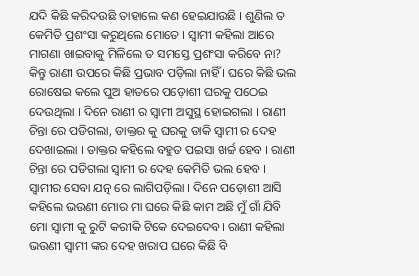ଯଦି କିଛି କରିଦଉଛି ତାହାଲେ କଣ ହେଇଯାଉଛି । ଶୁଣିଲ ତ କେମିତି ପ୍ରଶଂସା କରୁଥିଲେ ମୋତେ । ସ୍ବାମୀ କହିଲା ଆରେ ମାଗଣା ଖାଇବାକୁ ମିଳିଲେ ତ ସମସ୍ତେ ପ୍ରଶଂସା କରିବେ ନା? କିନ୍ତୁ ରାଣୀ ଉପରେ କିଛି ପ୍ରଭାବ ପଡ଼ିଲା ନାହିଁ । ଘରେ କିଛି ଭଲ ରୋଷେଇ କଲେ ପୁଅ ହାତରେ ପଡ଼ୋଶୀ ଘରକୁ ପଠେଇ ଦେଉଥିଲା । ଦିନେ ରାଣୀ ର ସ୍ୱାମୀ ଅସୁସ୍ଥ ହୋଇଗଲା । ରାଣୀ ଚିନ୍ତା ରେ ପଡିଗଲା, ଡାକ୍ତର କୁ ଘରକୁ ଡାକି ସ୍ବାମୀ ର ଦେହ ଦେଖାଇଲା । ଡାକ୍ତର କହିଲେ ବହୁତ ପଇସା ଖର୍ଚ୍ଚ ହେବ । ରାଣୀ ଚିନ୍ତା ରେ ପଡିଗଲା ସ୍ୱାମୀ ର ଦେହ କେମିତି ଭଲ ହେବ । ସ୍ୱାମୀର ସେବା ଯତ୍ନ ରେ ଲାଗିପଡ଼ିଲା । ଦିନେ ପଡ଼ୋଶୀ ଆସି କହିଲେ ଭଉଣୀ ମୋର ମା ଘରେ କିଛି କାମ ଅଛି ମୁଁ ଗାଁ ଯିବି ମୋ ସ୍ବାମୀ କୁ ରୁଟି କରୀକି ଟିକେ ଦେଇଦେବ। ରାଣୀ କହିଲା ଭଉଣୀ ସ୍ୱାମୀ ଙ୍କର ଦେହ ଖରାପ ଘରେ କିଛି ବି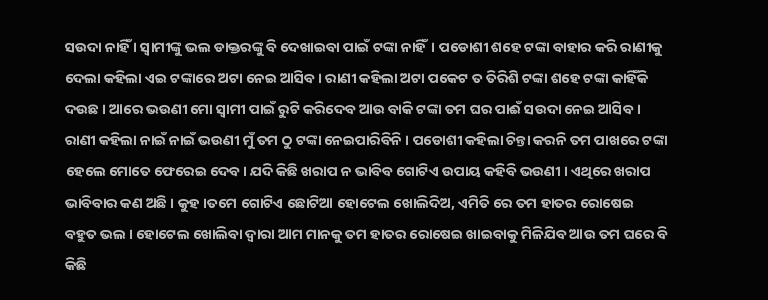ସଉଦା ନାହିଁ । ସ୍ୱାମୀଙ୍କୁ ଭଲ ଡାକ୍ତରଙ୍କୁ ବି ଦେଖାଇବା ପାଇଁ ଟଙ୍କା ନାହିଁ। ପଡୋଶୀ ଶହେ ଟଙ୍କା ବାହାର କରି ରାଣୀକୁ ଦେଲା କହିଲା ଏଇ ଟଙ୍କାରେ ଅଟା ନେଇ ଆସିବ । ରାଣୀ କହିଲା ଅଟା ପକେଟ ତ ତିରିଶି ଟଙ୍କା ଶହେ ଟଙ୍କା କାହିଁକି ଦଉଛ । ଆରେ ଭଉଣୀ ମୋ ସ୍ୱାମୀ ପାଇଁ ରୁଟି କରିଦେବ ଆଉ ବାକି ଟଙ୍କା ତମ ଘର ପାଈଁ ସଉଦା ନେଇ ଆସିବ । ରାଣୀ କହିଲା ନାଇଁ ନାଇଁ ଭଉଣୀ ମୁଁ ତମ ଠୁ ଟଙ୍କା ନେଇପାରିବିନି । ପଡୋଶୀ କହିଲା ଚିନ୍ତା କରନି ତମ ପାଖରେ ଟଙ୍କା ହେଲେ ମୋତେ ଫେରେଇ ଦେବ। ଯଦି କିଛି ଖରାପ ନ ଭାବିବ ଗୋଟିଏ ଉପାୟ କହିବି ଭଉଣୀ । ଏଥିରେ ଖରାପ ଭାବିବାର କଣ ଅଛି । କୁହ ।ତମେ ଗୋଟିଏ ଛୋଟିଆ ହୋଟେଲ ଖୋଲିଦିଅ, ଏମିତି ରେ ତମ ହାତର ରୋଷେଇ ବହୁତ ଭଲ । ହୋଟେଲ ଖୋଲିବା ଦ୍ଵାରା ଆମ ମାନକୁ ତମ ହାତର ରୋଷେଇ ଖାଇବାକୁ ମିଳିଯିବ ଆଉ ତମ ଘରେ ବି କିଛି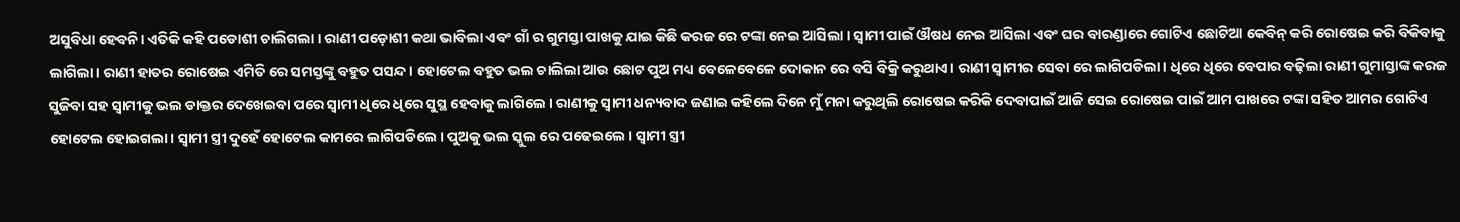ଅସୁବିଧା ହେବନି। ଏତିକି କହି ପଡୋଶୀ ଚାଲିଗଲା । ରାଣୀ ପଡ଼ୋଶୀ କଥା ଭାବିଲା ଏବଂ ଗାଁ ର ଗୁମସ୍ତା ପାଖକୁ ଯାଇ କିଛି କରଜ ରେ ଟଙ୍କା ନେଇ ଆସିଲା । ସ୍ବାମୀ ପାଇଁ ଔଷଧ ନେଇ ଆସିଲା ଏବଂ ଘର ବାରଣ୍ଡାରେ ଗୋଟିଏ ଛୋଟିଆ କେବିନ୍ କରି ରୋଷେଇ କରି ବିକିବାକୁ ଲାଗିଲା। ରାଣୀ ହାତର ରୋଷେଇ ଏମିତି ରେ ସମସ୍ତଙ୍କୁ ବହୁତ ପସନ୍ଦ । ହୋଟେଲ ବହୁତ ଭଲ ଚାଲିଲା ଆଉ ଛୋଟ ପୁଅ ମଧ୍ୟ ବେଳେବେଳେ ଦୋକାନ ରେ ବସି ବିକ୍ରି କରୁଥାଏ। ରାଣୀ ସ୍ୱାମୀର ସେବା ରେ ଲାଗିପଡିଲା। ଧିରେ ଧିରେ ବେପାର ବଢ଼ିଲା ରାଣୀ ଗୁମାସ୍ତାଙ୍କ କରଜ ସୁଜିବା ସହ ସ୍ୱାମୀକୁ ଭଲ ଡାକ୍ତର ଦେଖେଇବା ପରେ ସ୍ବାମୀ ଧିରେ ଧିରେ ସୁସ୍ଥ ହେବାକୁ ଲାଗିଲେ । ରାଣୀକୁ ସ୍ୱାମୀ ଧନ୍ୟବାଦ ଜଣାଇ କହିଲେ ଦିନେ ମୁଁ ମନା କରୁଥିଲି ରୋଷେଇ କରିକି ଦେବାପାଇଁ ଆଜି ସେଇ ରୋଷେଇ ପାଇଁ ଆମ ପାଖରେ ଟଙ୍କା ସହିତ ଆମର ଗୋଟିଏ ହୋଟେଲ ହୋଇଗଲା। ସ୍ବାମୀ ସ୍ତ୍ରୀ ଦୁହେଁ ହୋଟେଲ କାମରେ ଲାଗିପଡିଲେ । ପୁଅକୁ ଭଲ ସ୍କୁଲ ରେ ପଢେଇଲେ । ସ୍ୱାମୀ ସ୍ତ୍ରୀ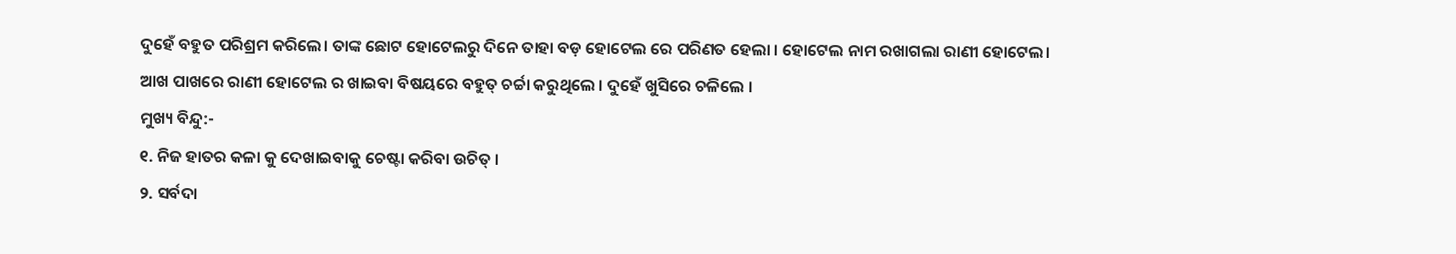ଦୁହେଁ ବହୁତ ପରିଶ୍ରମ କରିଲେ। ତାଙ୍କ ଛୋଟ ହୋଟେଲରୁ ଦିନେ ତାହା ବଡ଼ ହୋଟେଲ ରେ ପରିଣତ ହେଲା । ହୋଟେଲ ନାମ ରଖାଗଲା ରାଣୀ ହୋଟେଲ। ଆଖ ପାଖରେ ରାଣୀ ହୋଟେଲ ର ଖାଇବା ବିଷୟରେ ବହୁତ୍ ଚର୍ଚ୍ଚା କରୁଥିଲେ । ଦୁହେଁ ଖୁସିରେ ଚଳିଲେ ।
ମୁଖ୍ୟ ବିନ୍ଦୁ:-
୧. ନିଜ ହାତର କଳା କୁ ଦେଖାଇବାକୁ ଚେଷ୍ଟା କରିବା ଉଚିତ୍ ।
୨. ସର୍ବଦା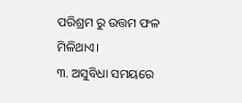ପରିଶ୍ରମ ରୁ ଉତ୍ତମ ଫଳ ମିଳିଥାଏ।
୩. ଅସୁବିଧା ସମୟରେ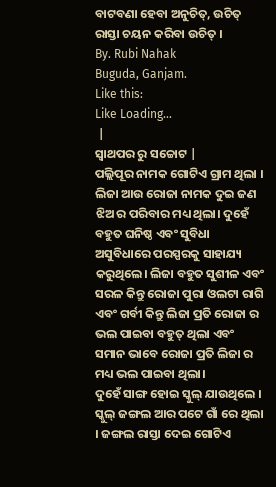ବାଟବଣା ହେବା ଅନୁଚିତ୍, ଉଚିତ୍ ରାସ୍ତା ଚୟନ କରିବା ଉଚିତ୍ ।
By. Rubi Nahak
Buguda, Ganjam.
Like this:
Like Loading...
 |
ସ୍ଵାଥପର ରୁ ସଚ୍ଚୋଟ |
ପଲ୍ଲିପୂର ନାମକ ଗୋଟିଏ ଗ୍ରାମ ଥିଲା । ଲିଜା ଆଉ ରୋଜା ନାମକ ଦୁଇ ଜଣ ଝିଅ ର ପରିବାର ମଧ୍ୟ ଥିଲା। ଦୁହେଁ ବହୁତ ଘନିଷ୍ଠ ଏବଂ ସୁବିଧା ଅସୁବିଧାରେ ପରସ୍ପରକୁ ସାହାଯ୍ୟ କରୁଥିଲେ। ଲିଜା ବହୁତ ସୁଶୀଳ ଏବଂ ସରଳ କିନ୍ତୁ ରୋଜା ପୁରା ଓଲଟା ରାଗି ଏବଂ ଗର୍ବୀ କିନ୍ତୁ ଲିଜା ପ୍ରତି ରୋଜା ର ଭଲ ପାଇବା ବହୁତ୍ ଥିଲା ଏବଂ ସମାନ ଭାବେ ରୋଜା ପ୍ରତି ଲିଜା ର ମଧ୍ୟ ଭଲ ପାଇବା ଥିଲା।
ଦୁହେଁ ସାଙ୍ଗ ହୋଇ ସ୍କୁଲ୍ ଯାଉଥିଲେ । ସ୍କୁଲ୍ ଜଙ୍ଗଲ ଆର ପଟେ ଗାଁ ରେ ଥିଲା । ଜଙ୍ଗଲ ରାସ୍ତା ଦେଇ ଗୋଟିଏ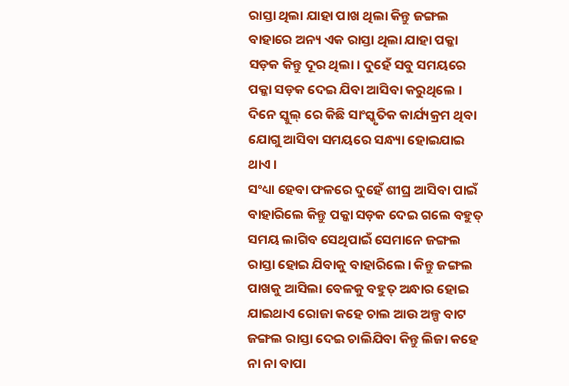ରାସ୍ତା ଥିଲା ଯାହା ପାଖ ଥିଲା କିନ୍ତୁ ଜଙ୍ଗଲ ବାହାରେ ଅନ୍ୟ ଏକ ରାସ୍ତା ଥିଲା ଯାହା ପକ୍କା ସଡ଼କ କିନ୍ତୁ ଦୂର ଥିଲା। ଦୁହେଁ ସବୁ ସମୟରେ ପକ୍କା ସଡ଼କ ଦେଇ ଯିବା ଆସିବା କରୁଥିଲେ । ଦିନେ ସ୍କୁଲ୍ ରେ କିଛି ସାଂସ୍କୃତିକ କାର୍ଯ୍ୟକ୍ରମ ଥିବା ଯୋଗୁ ଆସିବା ସମୟରେ ସନ୍ଧ୍ୟା ହୋଇଯାଇ ଥାଏ ।
ସଂଧ୍ୟା ହେବା ଫଳରେ ଦୁହେଁ ଶୀଘ୍ର ଆସିବା ପାଇଁ ବାହାରିଲେ କିନ୍ତୁ ପକ୍କା ସଡ଼କ ଦେଇ ଗଲେ ବହୁତ୍ ସମୟ ଲାଗିବ ସେଥିପାଇଁ ସେମାନେ ଜଙ୍ଗଲ ରାସ୍ତା ହୋଇ ଯିବାକୁ ବାହାରିଲେ। କିନ୍ତୁ ଜଙ୍ଗଲ ପାଖକୁ ଆସିଲା ବେଳକୁ ବହୁତ୍ ଅନ୍ଧାର ହୋଇ ଯାଇଥାଏ ରୋଜା କହେ ଚାଲ ଆଉ ଅଳ୍ପ ବାଟ ଜଙ୍ଗଲ ରାସ୍ତା ଦେଇ ଚାଲିଯିବା କିନ୍ତୁ ଲିଜା କହେ ନା ନା ବାପା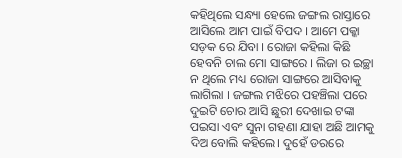କହିଥିଲେ ସନ୍ଧ୍ୟା ହେଲେ ଜଙ୍ଗଲ ରାସ୍ତାରେ ଆସିଲେ ଆମ ପାଇଁ ବିପଦ । ଆମେ ପକ୍କା ସଡ଼କ ରେ ଯିବା । ରୋଜା କହିଲା କିଛି ହେବନି ଚାଲ ମୋ ସାଙ୍ଗରେ । ଲିଜା ର ଇଚ୍ଛା ନ ଥିଲେ ମଧ୍ୟ ରୋଜା ସାଙ୍ଗରେ ଆସିବାକୁ ଲାଗିଲା । ଜଙ୍ଗଲ ମଝିରେ ପହଞ୍ଚିଲା ପରେ ଦୁଇଟି ଚୋର ଆସି ଛୁରୀ ଦେଖାଇ ଟଙ୍କା ପଇସା ଏବଂ ସୁନା ଗହଣା ଯାହା ଅଛି ଆମକୁ ଦିଅ ବୋଲି କହିଲେ। ଦୁହେଁ ଡରରେ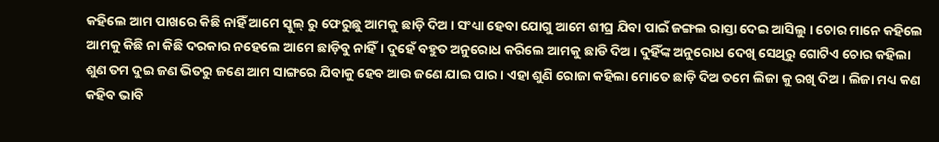କହିଲେ ଆମ ପାଖରେ କିଛି ନାହିଁ ଆମେ ସ୍କୁଲ୍ ରୁ ଫେରୁଛୁ ଆମକୁ ଛାଡ଼ି ଦିଅ । ସଂଧ୍ୟା ହେବା ଯୋଗୁ ଆମେ ଶୀଘ୍ର ଯିବା ପାଇଁ ଜଙ୍ଗଲ ରାସ୍ତା ଦେଇ ଆସିଲୁ । ଚୋର ମାନେ କହିଲେ ଆମକୁ କିଛି ନା କିଛି ଦରକାର ନହେଲେ ଆମେ ଛାଡ଼ିବୁ ନାହିଁ। ଦୁହେଁ ବହୁତ ଅନୁରୋଧ କରିଲେ ଆମକୁ ଛାଡି ଦିଅ। ଦୁହିଁଙ୍କ ଅନୁରୋଧ ଦେଖି ସେଥିରୁ ଗୋଟିଏ ଚୋର କହିଲା ଶୁଣ ତମ ଦୁଇ ଜଣ ଭିତରୁ ଜଣେ ଆମ ସାଙ୍ଗରେ ଯିବାକୁ ହେବ ଆଉ ଜଣେ ଯାଇ ପାର । ଏହା ଶୁଣି ରୋଜା କହିଲା ମୋତେ ଛାଡ଼ି ଦିଅ ତମେ ଲିଜା କୁ ରଖି ଦିଅ । ଲିଜା ମଧ୍ୟ କଣ କହିବ ଭାବି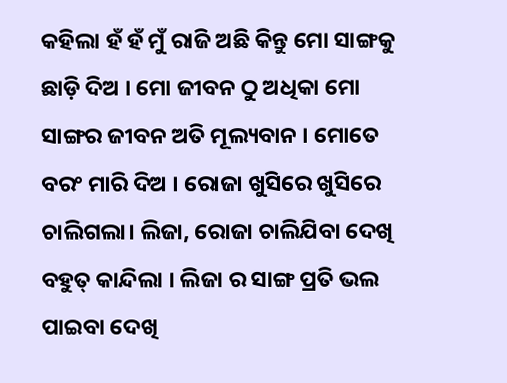କହିଲା ହଁ ହଁ ମୁଁ ରାଜି ଅଛି କିନ୍ତୁ ମୋ ସାଙ୍ଗକୁ ଛାଡ଼ି ଦିଅ । ମୋ ଜୀବନ ଠୁ ଅଧିକା ମୋ ସାଙ୍ଗର ଜୀବନ ଅତି ମୂଲ୍ୟବାନ । ମୋତେ ବରଂ ମାରି ଦିଅ । ରୋଜା ଖୁସିରେ ଖୁସିରେ ଚାଲିଗଲା। ଲିଜା, ରୋଜା ଚାଲିଯିବା ଦେଖି ବହୁତ୍ କାନ୍ଦିଲା । ଲିଜା ର ସାଙ୍ଗ ପ୍ରତି ଭଲ ପାଇବା ଦେଖି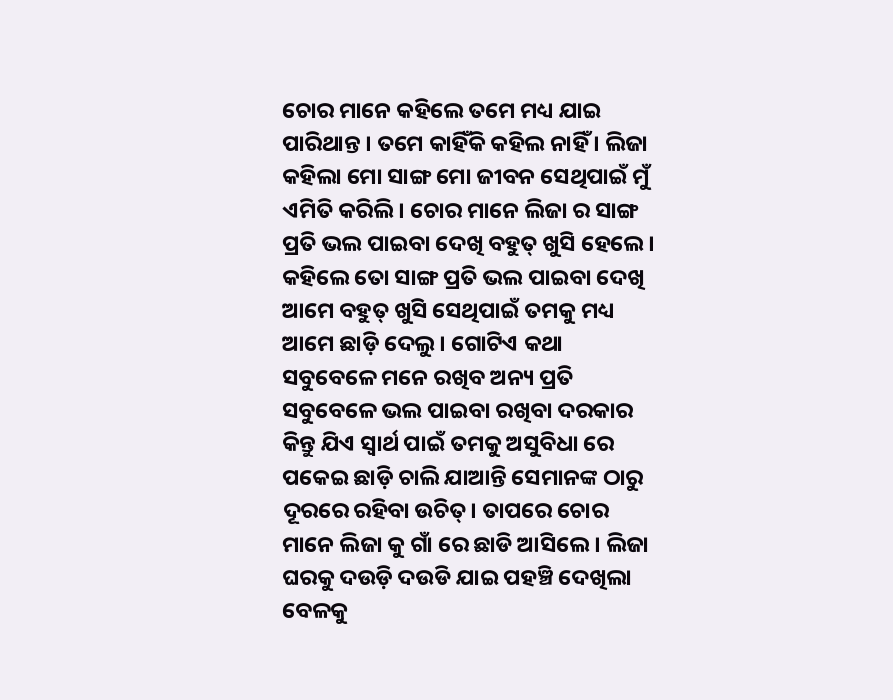ଚୋର ମାନେ କହିଲେ ତମେ ମଧ୍ୟ ଯାଇ ପାରିଥାନ୍ତ । ତମେ କାହିଁକି କହିଲ ନାହିଁ । ଲିଜା କହିଲା ମୋ ସାଙ୍ଗ ମୋ ଜୀବନ ସେଥିପାଇଁ ମୁଁ ଏମିତି କରିଲି। ଚୋର ମାନେ ଲିଜା ର ସାଙ୍ଗ ପ୍ରତି ଭଲ ପାଇବା ଦେଖି ବହୁତ୍ ଖୁସି ହେଲେ । କହିଲେ ତୋ ସାଙ୍ଗ ପ୍ରତି ଭଲ ପାଇବା ଦେଖି ଆମେ ବହୁତ୍ ଖୁସି ସେଥିପାଇଁ ତମକୁ ମଧ୍ୟ ଆମେ ଛାଡ଼ି ଦେଲୁ। ଗୋଟିଏ କଥା ସବୁବେଳେ ମନେ ରଖିବ ଅନ୍ୟ ପ୍ରତି ସବୁବେଳେ ଭଲ ପାଇବା ରଖିବା ଦରକାର କିନ୍ତୁ ଯିଏ ସ୍ବାର୍ଥ ପାଇଁ ତମକୁ ଅସୁବିଧା ରେ ପକେଇ ଛାଡ଼ି ଚାଲି ଯାଆନ୍ତି ସେମାନଙ୍କ ଠାରୁ ଦୂରରେ ରହିବା ଉଚିତ୍। ତାପରେ ଚୋର ମାନେ ଲିଜା କୁ ଗାଁ ରେ ଛାଡି ଆସିଲେ । ଲିଜା ଘରକୁ ଦଉଡ଼ି ଦଉଡି ଯାଇ ପହଞ୍ଚି ଦେଖିଲା ବେଳକୁ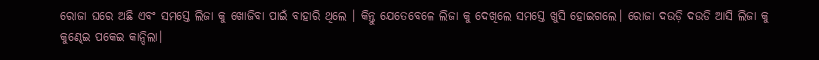ରୋଜା ଘରେ ଅଛି ଏବଂ ସମସ୍ତେ ଲିଜା କୁ ଖୋଜିବା ପାଇଁ ବାହାରି ଥିଲେ । କିନ୍ତୁ ଯେତେବେଳେ ଲିଜା କୁ ଦେଖିଲେ ସମସ୍ତେ ଖୁସି ହୋଇଗଲେ। ରୋଜା ଦଉଡ଼ି ଦଉଡି ଆସି ଲିଜା କୁ କୁଣ୍ଢେଇ ପକେଇ କାନ୍ଦିଲା।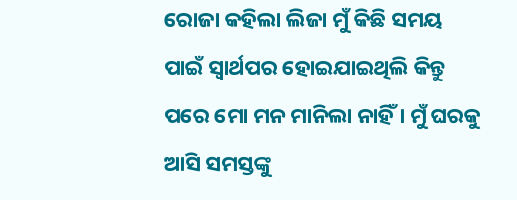ରୋଜା କହିଲା ଲିଜା ମୁଁ କିଛି ସମୟ ପାଇଁ ସ୍ୱାର୍ଥପର ହୋଇଯାଇଥିଲି କିନ୍ତୁ ପରେ ମୋ ମନ ମାନିଲା ନାହିଁ । ମୁଁ ଘରକୁ ଆସି ସମସ୍ତଙ୍କୁ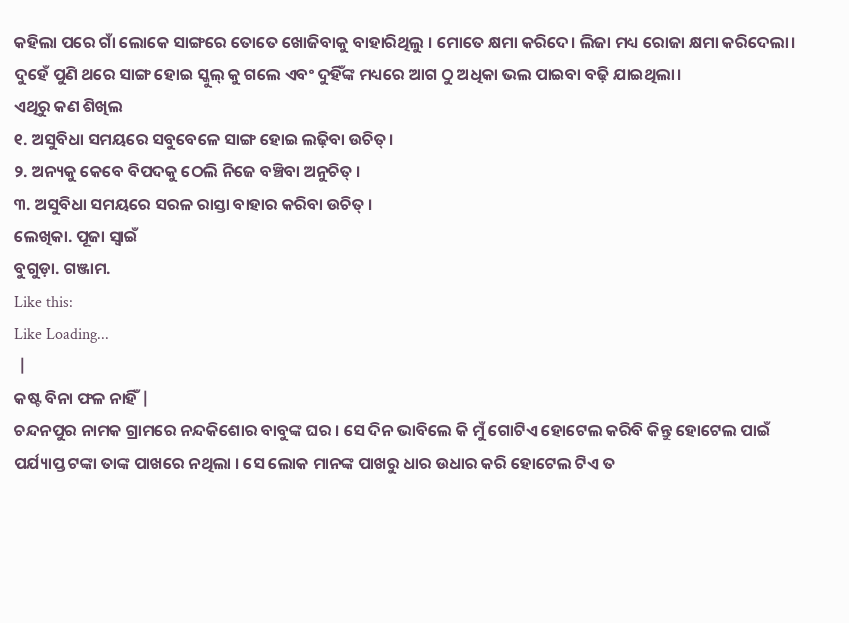କହିଲା ପରେ ଗାଁ ଲୋକେ ସାଙ୍ଗରେ ତୋତେ ଖୋଜିବାକୁ ବାହାରିଥିଲୁ । ମୋତେ କ୍ଷମା କରିଦେ। ଲିଜା ମଧ୍ୟ ରୋଜା କ୍ଷମା କରିଦେଲା। ଦୁହେଁ ପୁଣି ଥରେ ସାଙ୍ଗ ହୋଇ ସ୍କୁଲ୍ କୁ ଗଲେ ଏବଂ ଦୁହିଁଙ୍କ ମଧ୍ୟରେ ଆଗ ଠୁ ଅଧିକା ଭଲ ପାଇବା ବଢ଼ି ଯାଇଥିଲା।
ଏଥିରୁ କଣ ଶିଖିଲ
୧. ଅସୁବିଧା ସମୟରେ ସବୁବେଳେ ସାଙ୍ଗ ହୋଇ ଲଢ଼ିବା ଉଚିତ୍।
୨. ଅନ୍ୟକୁ କେବେ ବିପଦକୁ ଠେଲି ନିଜେ ବଞ୍ଚିବା ଅନୁଚିତ୍ ।
୩. ଅସୁବିଧା ସମୟରେ ସରଳ ରାସ୍ତା ବାହାର କରିବା ଉଚିତ୍ ।
ଲେଖିକା. ପୂଜା ସ୍ୱାଇଁ
ବୁଗୁଡ଼ା. ଗଞ୍ଜାମ.
Like this:
Like Loading...
 |
କଷ୍ଟ ବିନା ଫଳ ନାହିଁ |
ଚନ୍ଦନପୁର ନାମକ ଗ୍ରାମରେ ନନ୍ଦକିଶୋର ବାବୁଙ୍କ ଘର । ସେ ଦିନ ଭାବିଲେ କି ମୁଁ ଗୋଟିଏ ହୋଟେଲ କରିବି କିନ୍ତୁ ହୋଟେଲ ପାଇଁ ପର୍ଯ୍ୟାପ୍ତ ଟଙ୍କା ତାଙ୍କ ପାଖରେ ନଥିଲା । ସେ ଲୋକ ମାନଙ୍କ ପାଖରୁ ଧାର ଉଧାର କରି ହୋଟେଲ ଟିଏ ତ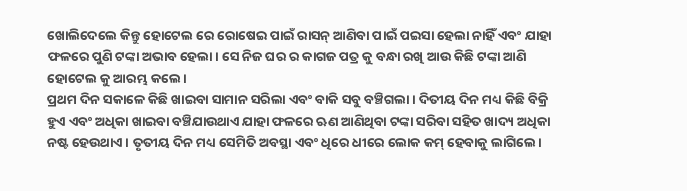ଖୋଲିଦେଲେ କିନ୍ତୁ ହୋଟେଲ ରେ ରୋଷେଇ ପାଇଁ ରାସନ୍ ଆଣିବା ପାଇଁ ପଇସା ହେଲା ନାହିଁ ଏବଂ ଯାହା ଫଳରେ ପୁଣି ଟଙ୍କା ଅଭାବ ହେଲା। ସେ ନିଜ ଘର ର କାଗଜ ପତ୍ର କୁ ବନ୍ଧା ରଖି ଆଉ କିଛି ଟଙ୍କା ଆଣି ହୋଟେଲ କୁ ଆରମ୍ଭ କଲେ।
ପ୍ରଥମ ଦିନ ସକାଳେ କିଛି ଖାଇବା ସାମାନ ସରିଲା ଏବଂ ବାକି ସବୁ ବଞ୍ଚିଗଲା। ଦିତୀୟ ଦିନ ମଧ୍ୟ କିଛି ବିକ୍ରି ହୁଏ ଏବଂ ଅଧିକା ଖାଇବା ବଞ୍ଚିଯାଉଥାଏ ଯାହା ଫଳରେ ଋଣ ଆଣିଥିବା ଟଙ୍କା ସରିବା ସହିତ ଖାଦ୍ୟ ଅଧିକା ନଷ୍ଟ ହେଉଥାଏ । ତୃତୀୟ ଦିନ ମଧ୍ୟ ସେମିତି ଅବସ୍ଥା ଏବଂ ଧିରେ ଧୀରେ ଲୋକ କମ୍ ହେବାକୁ ଲାଗିଲେ।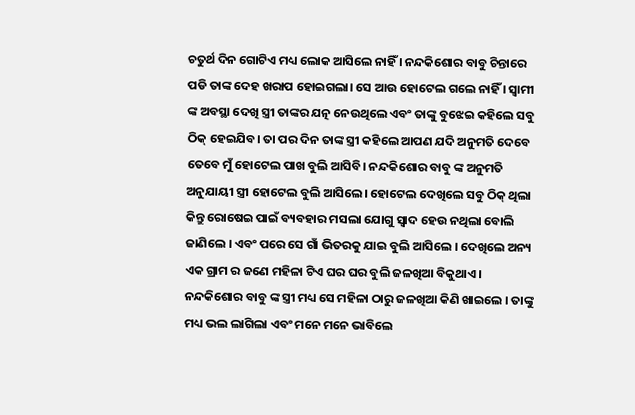ଚତୁର୍ଥ ଦିନ ଗୋଟିଏ ମଧ୍ୟ ଲୋକ ଆସିଲେ ନାହିଁ । ନନ୍ଦକିଶୋର ବାବୁ ଚିନ୍ତାରେ ପଡି ତାଙ୍କ ଦେହ ଖରାପ ହୋଇଗଲା। ସେ ଆଉ ହୋଟେଲ ଗଲେ ନାହିଁ । ସ୍ବାମୀ ଙ୍କ ଅବସ୍ଥା ଦେଖି ସ୍ତ୍ରୀ ତାଙ୍କର ଯତ୍ନ ନେଉଥିଲେ ଏବଂ ତାଙ୍କୁ ବୁଝେଇ କହିଲେ ସବୁ ଠିକ୍ ହେଇଯିବ। ତା ପର ଦିନ ତାଙ୍କ ସ୍ତ୍ରୀ କହିଲେ ଆପଣ ଯଦି ଅନୁମତି ଦେବେ ତେବେ ମୁଁ ହୋଟେଲ ପାଖ ବୁଲି ଆସିବି। ନନ୍ଦକିଶୋର ବାବୁ ଙ୍କ ଅନୁମତି ଅନୁଯାୟୀ ସ୍ତ୍ରୀ ହୋଟେଲ ବୁଲି ଆସିଲେ। ହୋଟେଲ ଦେଖିଲେ ସବୁ ଠିକ୍ ଥିଲା କିନ୍ତୁ ରୋଷେଇ ପାଇଁ ବ୍ୟବହାର ମସଲା ଯୋଗୁ ସ୍ଵାଦ ହେଉ ନଥିଲା ବୋଲି ଜାଣିଲେ । ଏବଂ ପରେ ସେ ଗାଁ ଭିତରକୁ ଯାଇ ବୁଲି ଆସିଲେ । ଦେଖିଲେ ଅନ୍ୟ ଏକ ଗ୍ରାମ ର ଜଣେ ମହିଳା ଟିଏ ଘର ଘର ବୁଲି ଜଳଖିଆ ବିକୁଥାଏ । ନନ୍ଦକିଶୋର ବାବୁ ଙ୍କ ସ୍ତ୍ରୀ ମଧ୍ୟ ସେ ମହିଳା ଠାରୁ ଜଳଖିଆ କିଣି ଖାଇଲେ । ତାଙ୍କୁ ମଧ୍ୟ ଭଲ ଲାଗିଲା ଏବଂ ମନେ ମନେ ଭାବିଲେ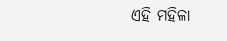ଏହି ମହିଳା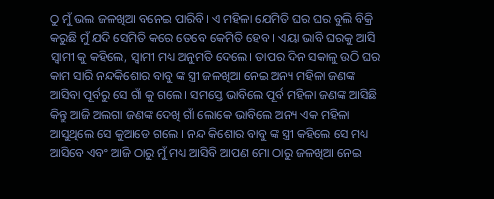ଠୁ ମୁଁ ଭଲ ଜଳଖିଆ ବନେଇ ପାରିବି। ଏ ମହିଳା ଯେମିତି ଘର ଘର ବୁଲି ବିକ୍ରି କରୁଛି ମୁଁ ଯଦି ସେମିତି କରେ ତେବେ କେମିତି ହେବ । ଏୟା ଭାବି ଘରକୁ ଆସି ସ୍ବାମୀ କୁ କହିଲେ, ସ୍ବାମୀ ମଧ୍ୟ ଅନୁମତି ଦେଲେ। ତାପର ଦିନ ସକାଳୁ ଉଠି ଘର କାମ ସାରି ନନ୍ଦକିଶୋର ବାବୁ ଙ୍କ ସ୍ତ୍ରୀ ଜଳଖିଆ ନେଇ ଅନ୍ୟ ମହିଳା ଜଣଙ୍କ ଆସିବା ପୂର୍ବରୁ ସେ ଗାଁ କୁ ଗଲେ। ସମସ୍ତେ ଭାବିଲେ ପୂର୍ବ ମହିଳା ଜଣଙ୍କ ଆସିଛି କିନ୍ତୁ ଆଜି ଅଲଗା ଜଣଙ୍କ ଦେଖି ଗାଁ ଲୋକେ ଭାବିଲେ ଅନ୍ୟ ଏକ ମହିଳା ଆସୁଥିଲେ ସେ କୁଆଡେ ଗଲେ । ନନ୍ଦ କିଶୋର ବାବୁ ଙ୍କ ସ୍ତ୍ରୀ କହିଲେ ସେ ମଧ୍ୟ ଆସିବେ ଏବଂ ଆଜି ଠାରୁ ମୁଁ ମଧ୍ୟ ଆସିବି ଆପଣ ମୋ ଠାରୁ ଜଳଖିଆ ନେଇ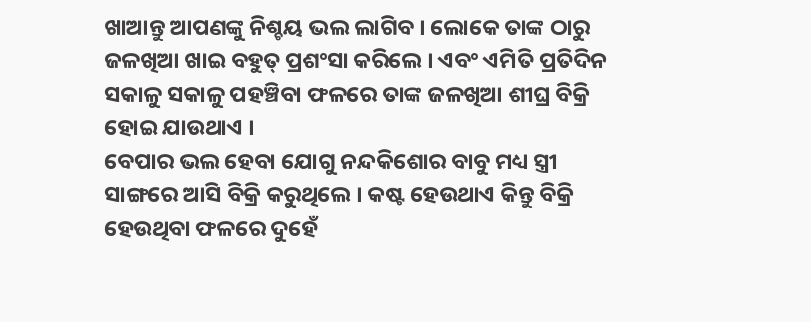ଖାଆନ୍ତୁ ଆପଣଙ୍କୁ ନିଶ୍ଚୟ ଭଲ ଲାଗିବ । ଲୋକେ ତାଙ୍କ ଠାରୁ ଜଳଖିଆ ଖାଇ ବହୁତ୍ ପ୍ରଶଂସା କରିଲେ । ଏବଂ ଏମିତି ପ୍ରତିଦିନ ସକାଳୁ ସକାଳୁ ପହଞ୍ଚିବା ଫଳରେ ତାଙ୍କ ଜଳଖିଆ ଶୀଘ୍ର ବିକ୍ରି ହୋଇ ଯାଉଥାଏ ।
ବେପାର ଭଲ ହେବା ଯୋଗୁ ନନ୍ଦକିଶୋର ବାବୁ ମଧ୍ୟ ସ୍ତ୍ରୀ ସାଙ୍ଗରେ ଆସି ବିକ୍ରି କରୁଥିଲେ । କଷ୍ଟ ହେଉଥାଏ କିନ୍ତୁ ବିକ୍ରି ହେଉଥିବା ଫଳରେ ଦୁହେଁ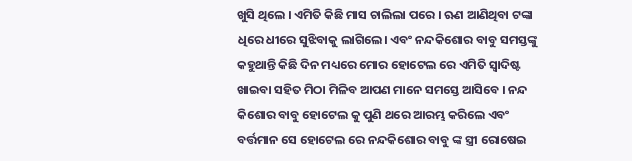ଖୁସି ଥିଲେ । ଏମିତି କିଛି ମାସ ଚାଲିଲା ପରେ । ଋଣ ଆଣିଥିବା ଟଙ୍କା ଧିରେ ଧୀରେ ସୁଝିବାକୁ ଲାଗିଲେ। ଏବଂ ନନ୍ଦକିଶୋର ବାବୁ ସମସ୍ତଙ୍କୁ କହୁଥାନ୍ତି କିଛି ଦିନ ମଧ୍ୟରେ ମୋର ହୋଟେଲ ରେ ଏମିତି ସ୍ଵାଦିଷ୍ଟ ଖାଇବା ସହିତ ମିଠା ମିଳିବ ଆପଣ ମାନେ ସମସ୍ତେ ଆସିବେ । ନନ୍ଦ କିଶୋର ବାବୁ ହୋଟେଲ କୁ ପୁଣି ଥରେ ଆରମ୍ଭ କରିଲେ ଏବଂ ବର୍ତ୍ତମାନ ସେ ହୋଟେଲ ରେ ନନ୍ଦକିଶୋର ବାବୁ ଙ୍କ ସ୍ତ୍ରୀ ରୋଷେଇ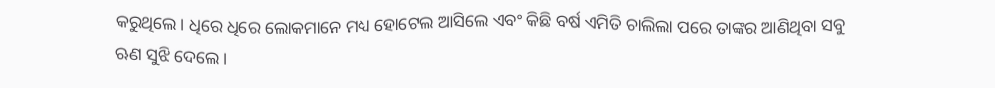କରୁଥିଲେ। ଧିରେ ଧିରେ ଲୋକମାନେ ମଧ୍ୟ ହୋଟେଲ ଆସିଲେ ଏବଂ କିଛି ବର୍ଷ ଏମିତି ଚାଲିଲା ପରେ ତାଙ୍କର ଆଣିଥିବା ସବୁ ଋଣ ସୁଝି ଦେଲେ ।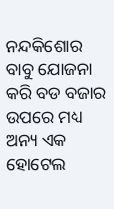ନନ୍ଦକିଶୋର ବାବୁ ଯୋଜନା କରି ବଡ ବଜାର ଉପରେ ମଧ୍ୟ ଅନ୍ୟ ଏକ ହୋଟେଲ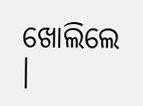ଖୋଲିଲେ ।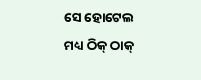ସେ ହୋଟେଲ ମଧ୍ୟ ଠିକ୍ ଠାକ୍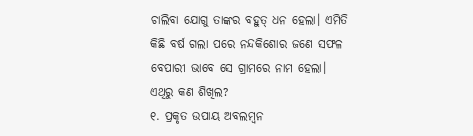ଚାଲିବା ଯୋଗୁ ତାଙ୍କର ବହୁତ୍ ଧନ ହେଲା। ଏମିତି କିଛି ବର୍ଷ ଗଲା ପରେ ନନ୍ଦକିଶୋର ଜଣେ ସଫଳ ବେପାରୀ ଭାବେ ସେ ଗ୍ରାମରେ ନାମ ହେଲା।
ଏଥିରୁ କଣ ଶିଖିଲ?
୧. ପ୍ରକୃତ ଉପାୟ ଅବଲମ୍ବନ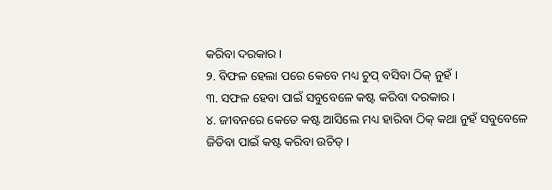କରିବା ଦରକାର ।
୨. ବିଫଳ ହେଲା ପରେ କେବେ ମଧ୍ୟ ଚୁପ୍ ବସିବା ଠିକ୍ ନୁହଁ ।
୩. ସଫଳ ହେବା ପାଇଁ ସବୁବେଳେ କଷ୍ଟ କରିବା ଦରକାର ।
୪. ଜୀବନରେ କେତେ କଷ୍ଟ ଆସିଲେ ମଧ୍ୟ ହାରିବା ଠିକ୍ କଥା ନୁହଁ ସବୁବେଳେ ଜିତିବା ପାଇଁ କଷ୍ଟ କରିବା ଉଚିତ୍ ।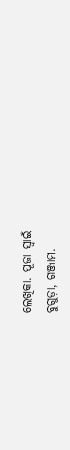ଲେଖିକା. ପୂଜା ସ୍ୱାଇଁ
ବୁଗୁଡ଼ା, ଗଞ୍ଜାମ.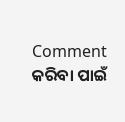Comment କରିବା ପାଇଁ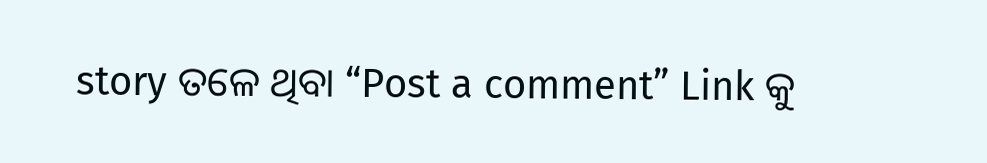story ତଳେ ଥିବା “Post a comment” Link କୁ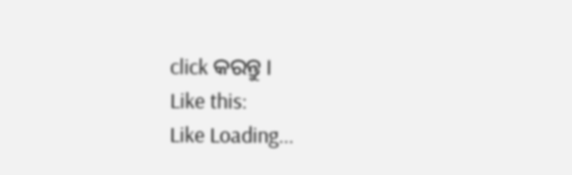click କରନ୍ତୁ ।
Like this:
Like Loading...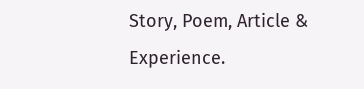Story, Poem, Article & Experience.